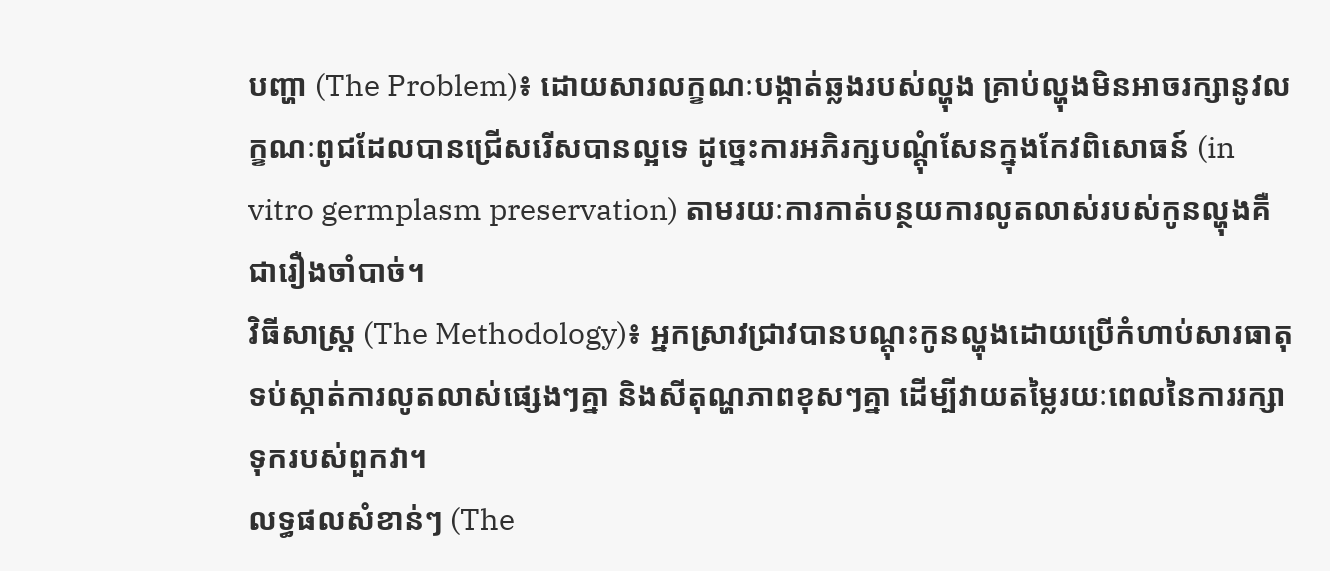បញ្ហា (The Problem)៖ ដោយសារលក្ខណៈបង្កាត់ឆ្លងរបស់ល្ហុង គ្រាប់ល្ហុងមិនអាចរក្សានូវលក្ខណៈពូជដែលបានជ្រើសរើសបានល្អទេ ដូច្នេះការអភិរក្សបណ្តុំសែនក្នុងកែវពិសោធន៍ (in vitro germplasm preservation) តាមរយៈការកាត់បន្ថយការលូតលាស់របស់កូនល្ហុងគឺជារឿងចាំបាច់។
វិធីសាស្ត្រ (The Methodology)៖ អ្នកស្រាវជ្រាវបានបណ្តុះកូនល្ហុងដោយប្រើកំហាប់សារធាតុទប់ស្កាត់ការលូតលាស់ផ្សេងៗគ្នា និងសីតុណ្ហភាពខុសៗគ្នា ដើម្បីវាយតម្លៃរយៈពេលនៃការរក្សាទុករបស់ពួកវា។
លទ្ធផលសំខាន់ៗ (The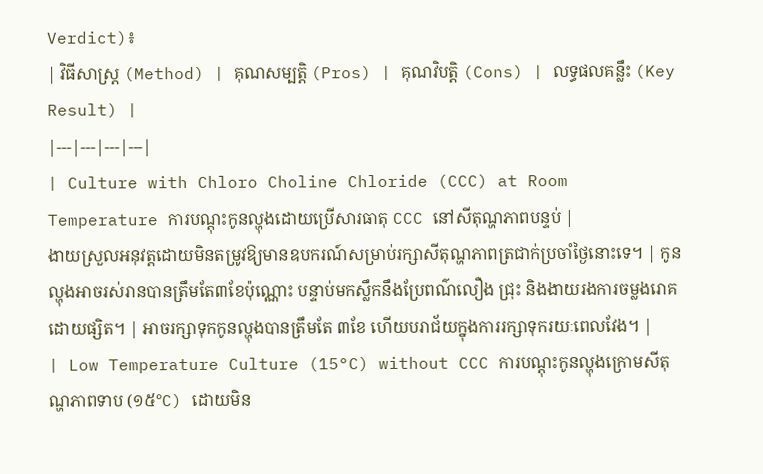Verdict)៖
| វិធីសាស្ត្រ (Method) | គុណសម្បត្តិ (Pros) | គុណវិបត្តិ (Cons) | លទ្ធផលគន្លឹះ (Key Result) |
|---|---|---|---|
| Culture with Chloro Choline Chloride (CCC) at Room Temperature ការបណ្តុះកូនល្ហុងដោយប្រើសារធាតុ CCC នៅសីតុណ្ហភាពបន្ទប់ |
ងាយស្រួលអនុវត្តដោយមិនតម្រូវឱ្យមានឧបករណ៍សម្រាប់រក្សាសីតុណ្ហភាពត្រជាក់ប្រចាំថ្ងៃនោះទេ។ | កូនល្ហុងអាចរស់រានបានត្រឹមតែ៣ខែប៉ុណ្ណោះ បន្ទាប់មកស្លឹកនឹងប្រែពណ៌លឿង ជ្រុះ និងងាយរងការចម្លងរោគដោយផ្សិត។ | អាចរក្សាទុកកូនល្ហុងបានត្រឹមតែ ៣ខែ ហើយបរាជ័យក្នុងការរក្សាទុករយៈពេលវែង។ |
| Low Temperature Culture (15°C) without CCC ការបណ្តុះកូនល្ហុងក្រោមសីតុណ្ហភាពទាប (១៥°C) ដោយមិន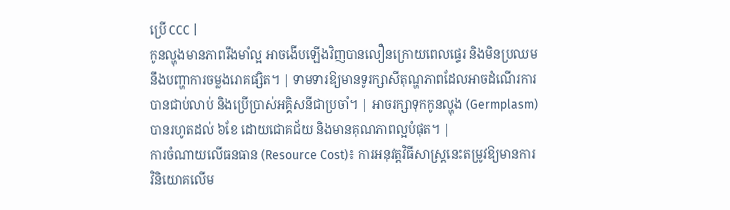ប្រើ CCC |
កូនល្ហុងមានភាពរឹងមាំល្អ អាចងើបឡើងវិញបានលឿនក្រោយពេលផ្ទេរ និងមិនប្រឈមនឹងបញ្ហាការចម្លងរោគផ្សិត។ | ទាមទារឱ្យមានទូរក្សាសីតុណ្ហភាពដែលអាចដំណើរការបានជាប់លាប់ និងប្រើប្រាស់អគ្គិសនីជាប្រចាំ។ | អាចរក្សាទុកកូនល្ហុង (Germplasm) បានរហូតដល់ ៦ខែ ដោយជោគជ័យ និងមានគុណភាពល្អបំផុត។ |
ការចំណាយលើធនធាន (Resource Cost)៖ ការអនុវត្តវិធីសាស្ត្រនេះតម្រូវឱ្យមានការវិនិយោគលើម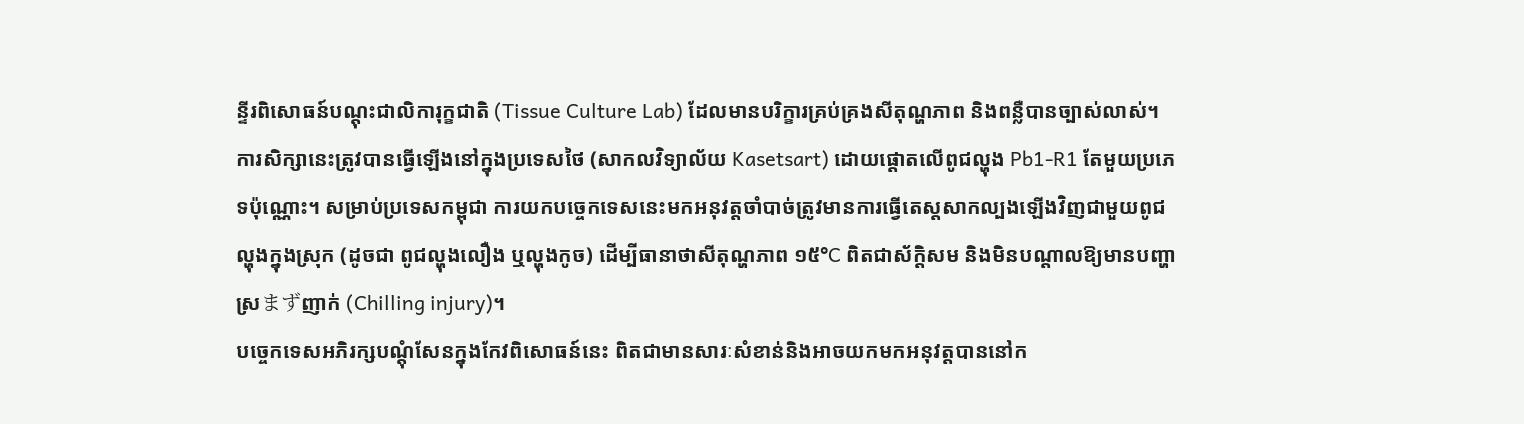ន្ទីរពិសោធន៍បណ្តុះជាលិការុក្ខជាតិ (Tissue Culture Lab) ដែលមានបរិក្ខារគ្រប់គ្រងសីតុណ្ហភាព និងពន្លឺបានច្បាស់លាស់។
ការសិក្សានេះត្រូវបានធ្វើឡើងនៅក្នុងប្រទេសថៃ (សាកលវិទ្យាល័យ Kasetsart) ដោយផ្តោតលើពូជល្ហុង Pb1-R1 តែមួយប្រភេទប៉ុណ្ណោះ។ សម្រាប់ប្រទេសកម្ពុជា ការយកបច្ចេកទេសនេះមកអនុវត្តចាំបាច់ត្រូវមានការធ្វើតេស្តសាកល្បងឡើងវិញជាមួយពូជល្ហុងក្នុងស្រុក (ដូចជា ពូជល្ហុងលឿង ឬល្ហុងកូច) ដើម្បីធានាថាសីតុណ្ហភាព ១៥°C ពិតជាស័ក្តិសម និងមិនបណ្តាលឱ្យមានបញ្ហាស្រまずញាក់ (Chilling injury)។
បច្ចេកទេសអភិរក្សបណ្តុំសែនក្នុងកែវពិសោធន៍នេះ ពិតជាមានសារៈសំខាន់និងអាចយកមកអនុវត្តបាននៅក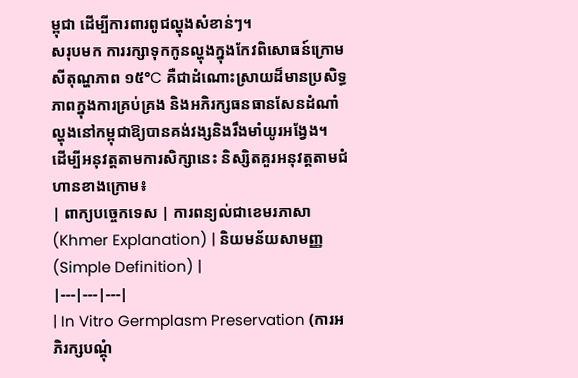ម្ពុជា ដើម្បីការពារពូជល្ហុងសំខាន់ៗ។
សរុបមក ការរក្សាទុកកូនល្ហុងក្នុងកែវពិសោធន៍ក្រោមសីតុណ្ហភាព ១៥°C គឺជាដំណោះស្រាយដ៏មានប្រសិទ្ធភាពក្នុងការគ្រប់គ្រង និងអភិរក្សធនធានសែនដំណាំល្ហុងនៅកម្ពុជាឱ្យបានគង់វង្សនិងរឹងមាំយូរអង្វែង។
ដើម្បីអនុវត្តតាមការសិក្សានេះ និស្សិតគួរអនុវត្តតាមជំហានខាងក្រោម៖
| ពាក្យបច្ចេកទេស | ការពន្យល់ជាខេមរភាសា (Khmer Explanation) | និយមន័យសាមញ្ញ (Simple Definition) |
|---|---|---|
| In Vitro Germplasm Preservation (ការអភិរក្សបណ្តុំ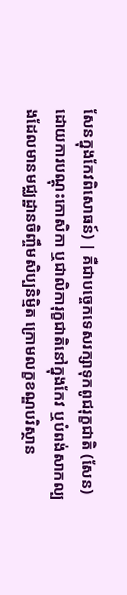សែនក្នុងកែវពិសោធន៍) | គឺជាបច្ចេកទេសរក្សាទុកពូជរុក្ខជាតិ (សែន) ដោយការបណ្តុះកោសិកា ឬជាលិការុក្ខជាតិនៅក្នុងកែវ ឬបំពង់សាកល្បងដែលមានមជ្ឈដ្ឋានចិញ្ចឹមសិប្បនិម្មិត ក្រោមលក្ខខណ្ឌបរិស្ថាន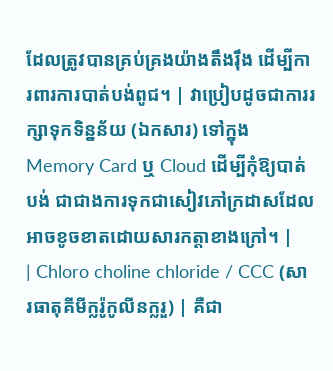ដែលត្រូវបានគ្រប់គ្រងយ៉ាងតឹងរ៉ឹង ដើម្បីការពារការបាត់បង់ពូជ។ | វាប្រៀបដូចជាការរក្សាទុកទិន្នន័យ (ឯកសារ) ទៅក្នុង Memory Card ឬ Cloud ដើម្បីកុំឱ្យបាត់បង់ ជាជាងការទុកជាសៀវភៅក្រដាសដែលអាចខូចខាតដោយសារកត្តាខាងក្រៅ។ |
| Chloro choline chloride / CCC (សារធាតុគីមីក្លរ៉ូកូលីនក្លរួ) | គឺជា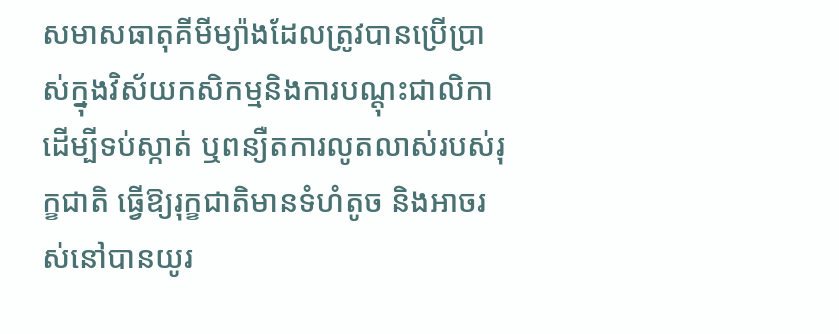សមាសធាតុគីមីម្យ៉ាងដែលត្រូវបានប្រើប្រាស់ក្នុងវិស័យកសិកម្មនិងការបណ្តុះជាលិកា ដើម្បីទប់ស្កាត់ ឬពន្យឺតការលូតលាស់របស់រុក្ខជាតិ ធ្វើឱ្យរុក្ខជាតិមានទំហំតូច និងអាចរស់នៅបានយូរ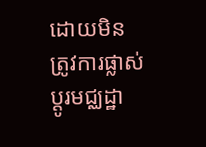ដោយមិនត្រូវការផ្លាស់ប្តូរមជ្ឈដ្ឋា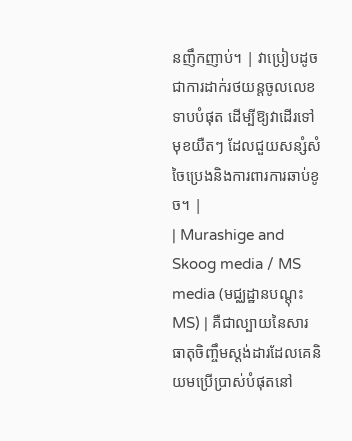នញឹកញាប់។ | វាប្រៀបដូចជាការដាក់រថយន្តចូលលេខទាបបំផុត ដើម្បីឱ្យវាដើរទៅមុខយឺតៗ ដែលជួយសន្សំសំចៃប្រេងនិងការពារការឆាប់ខូច។ |
| Murashige and Skoog media / MS media (មជ្ឈដ្ឋានបណ្តុះ MS) | គឺជាល្បាយនៃសារធាតុចិញ្ចឹមស្តង់ដារដែលគេនិយមប្រើប្រាស់បំផុតនៅ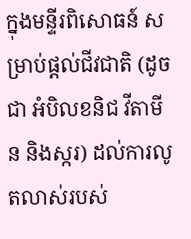ក្នុងមន្ទីរពិសោធន៍ សម្រាប់ផ្តល់ជីវជាតិ (ដូចជា អំបិលខនិជ វីតាមីន និងស្ករ) ដល់ការលូតលាស់របស់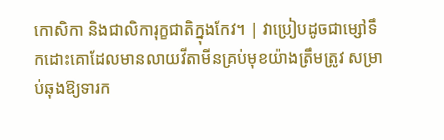កោសិកា និងជាលិការុក្ខជាតិក្នុងកែវ។ | វាប្រៀបដូចជាម្សៅទឹកដោះគោដែលមានលាយវីតាមីនគ្រប់មុខយ៉ាងត្រឹមត្រូវ សម្រាប់ឆុងឱ្យទារក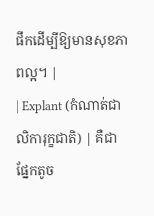ផឹកដើម្បីឱ្យមានសុខភាពល្អ។ |
| Explant (កំណាត់ជាលិការុក្ខជាតិ) | គឺជាផ្នែកតូច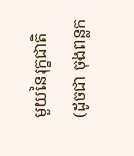មួយនៃរុក្ខជាតិ (ដូចជា ចុងពន្លក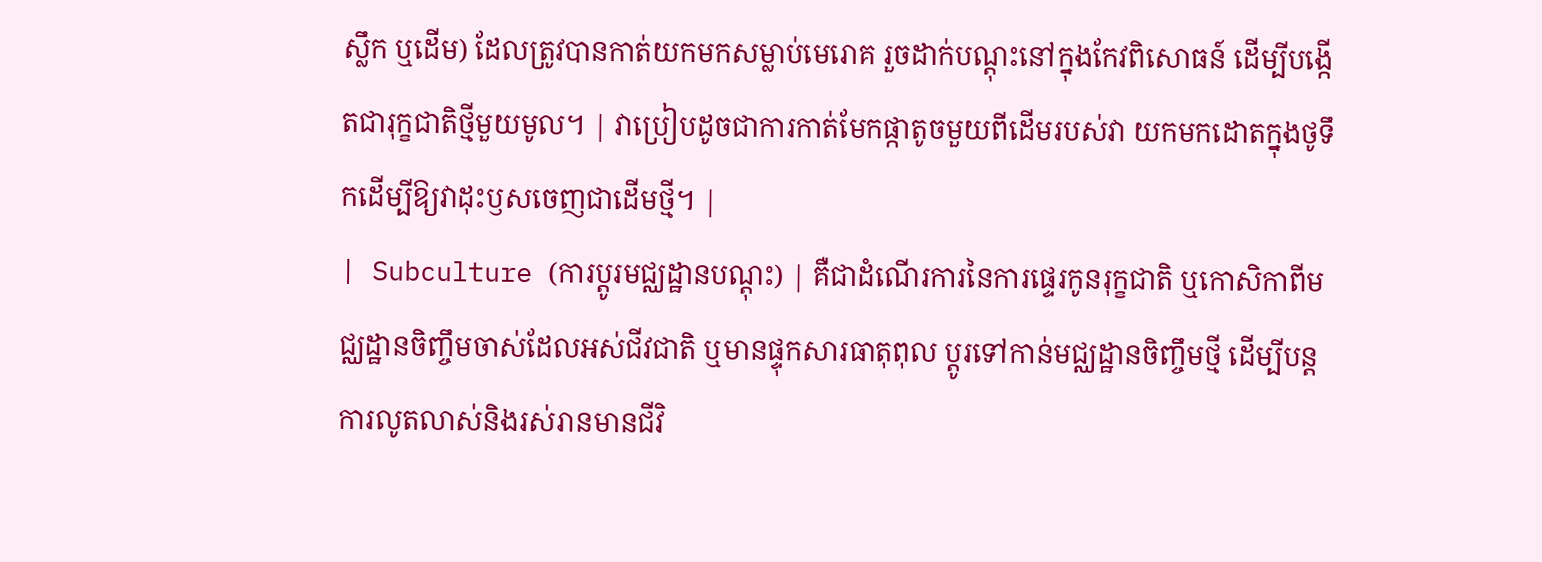ស្លឹក ឬដើម) ដែលត្រូវបានកាត់យកមកសម្លាប់មេរោគ រួចដាក់បណ្តុះនៅក្នុងកែវពិសោធន៍ ដើម្បីបង្កើតជារុក្ខជាតិថ្មីមួយមូល។ | វាប្រៀបដូចជាការកាត់មែកផ្កាតូចមួយពីដើមរបស់វា យកមកដោតក្នុងថូទឹកដើម្បីឱ្យវាដុះឫសចេញជាដើមថ្មី។ |
| Subculture (ការប្តូរមជ្ឈដ្ឋានបណ្តុះ) | គឺជាដំណើរការនៃការផ្ទេរកូនរុក្ខជាតិ ឬកោសិកាពីមជ្ឈដ្ឋានចិញ្ចឹមចាស់ដែលអស់ជីវជាតិ ឬមានផ្ទុកសារធាតុពុល ប្តូរទៅកាន់មជ្ឈដ្ឋានចិញ្ចឹមថ្មី ដើម្បីបន្តការលូតលាស់និងរស់រានមានជីវិ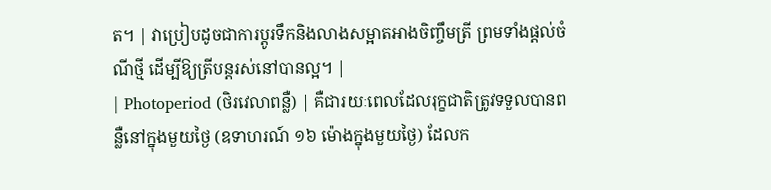ត។ | វាប្រៀបដូចជាការប្តូរទឹកនិងលាងសម្អាតអាងចិញ្ចឹមត្រី ព្រមទាំងផ្តល់ចំណីថ្មី ដើម្បីឱ្យត្រីបន្តរស់នៅបានល្អ។ |
| Photoperiod (ថិរវេលាពន្លឺ) | គឺជារយៈពេលដែលរុក្ខជាតិត្រូវទទួលបានពន្លឺនៅក្នុងមួយថ្ងៃ (ឧទាហរណ៍ ១៦ ម៉ោងក្នុងមួយថ្ងៃ) ដែលក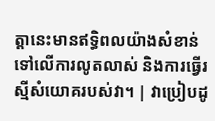ត្តានេះមានឥទ្ធិពលយ៉ាងសំខាន់ទៅលើការលូតលាស់ និងការធ្វើរស្មីសំយោគរបស់វា។ | វាប្រៀបដូ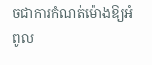ចជាការកំណត់ម៉ោងឱ្យអំពូល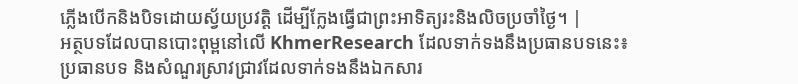ភ្លើងបើកនិងបិទដោយស្វ័យប្រវត្តិ ដើម្បីក្លែងធ្វើជាព្រះអាទិត្យរះនិងលិចប្រចាំថ្ងៃ។ |
អត្ថបទដែលបានបោះពុម្ពនៅលើ KhmerResearch ដែលទាក់ទងនឹងប្រធានបទនេះ៖
ប្រធានបទ និងសំណួរស្រាវជ្រាវដែលទាក់ទងនឹងឯកសារ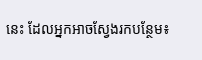នេះ ដែលអ្នកអាចស្វែងរកបន្ថែម៖